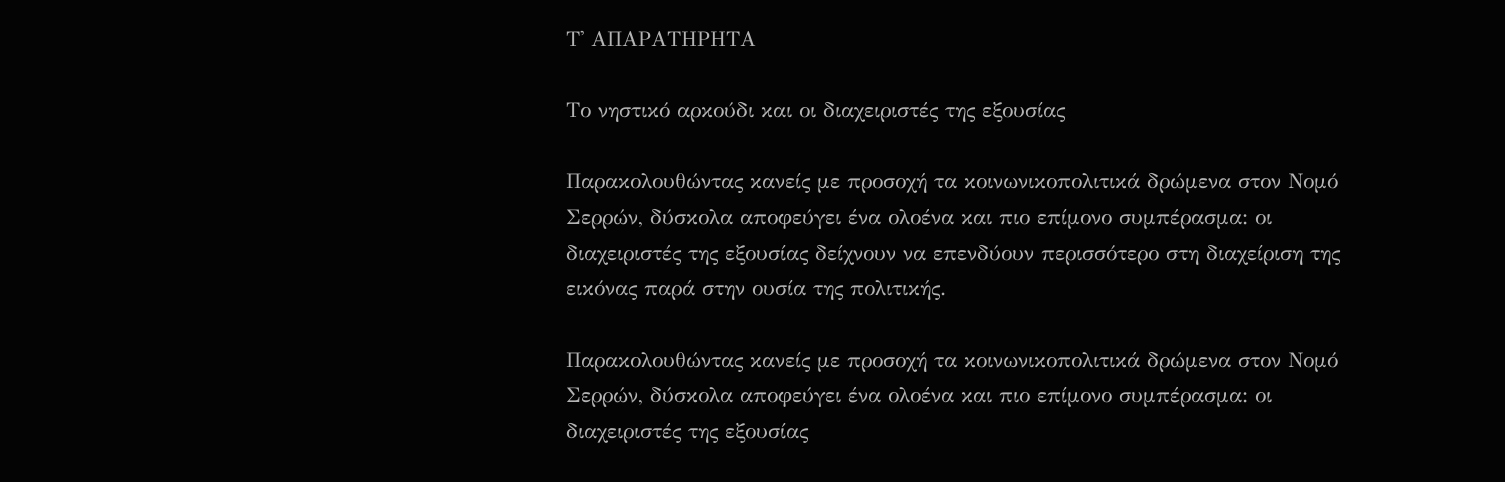Τ' ΑΠΑΡΑΤΗΡΗΤΑ

Το νηστικό αρκούδι και οι διαχειριστές της εξουσίας

Παρακολουθώντας κανείς με προσοχή τα κοινωνικοπολιτικά δρώμενα στον Νομό Σερρών, δύσκολα αποφεύγει ένα ολοένα και πιο επίμονο συμπέρασμα: οι διαχειριστές της εξουσίας δείχνουν να επενδύουν περισσότερο στη διαχείριση της εικόνας παρά στην ουσία της πολιτικής.

Παρακολουθώντας κανείς με προσοχή τα κοινωνικοπολιτικά δρώμενα στον Νομό Σερρών, δύσκολα αποφεύγει ένα ολοένα και πιο επίμονο συμπέρασμα: οι διαχειριστές της εξουσίας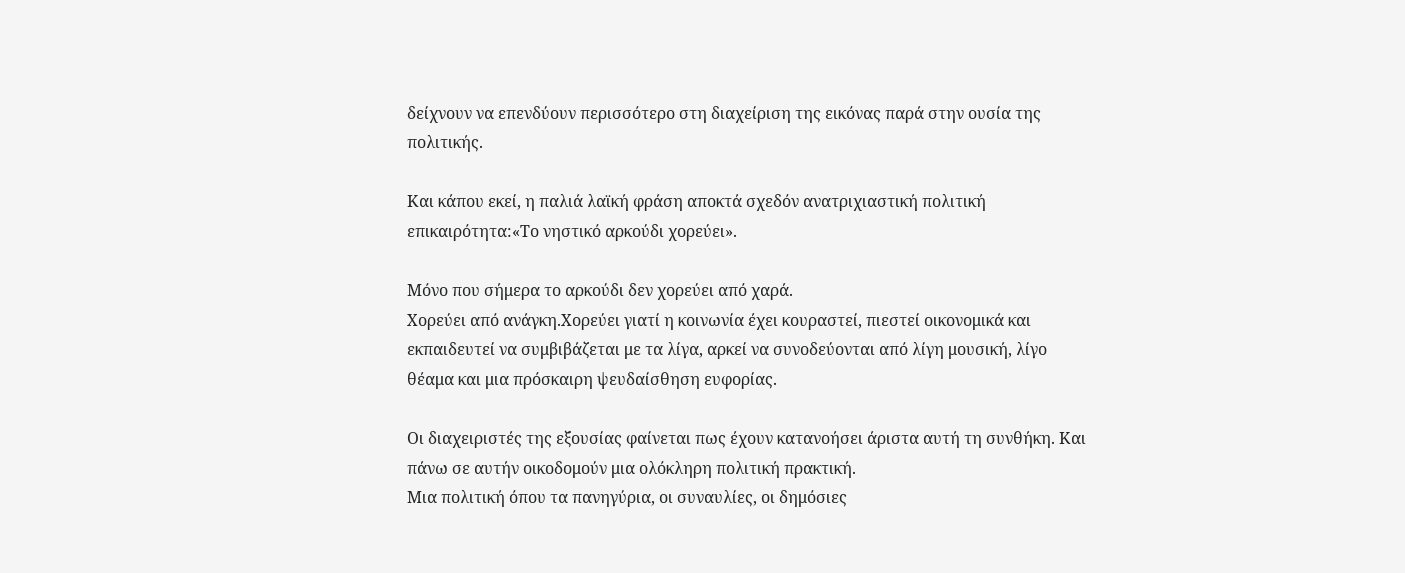δείχνουν να επενδύουν περισσότερο στη διαχείριση της εικόνας παρά στην ουσία της πολιτικής.

Και κάπου εκεί, η παλιά λαϊκή φράση αποκτά σχεδόν ανατριχιαστική πολιτική επικαιρότητα:«Το νηστικό αρκούδι χορεύει».

Μόνο που σήμερα το αρκούδι δεν χορεύει από χαρά.
Χορεύει από ανάγκη.Χορεύει γιατί η κοινωνία έχει κουραστεί, πιεστεί οικονομικά και εκπαιδευτεί να συμβιβάζεται με τα λίγα, αρκεί να συνοδεύονται από λίγη μουσική, λίγο θέαμα και μια πρόσκαιρη ψευδαίσθηση ευφορίας.

Οι διαχειριστές της εξουσίας φαίνεται πως έχουν κατανοήσει άριστα αυτή τη συνθήκη. Και πάνω σε αυτήν οικοδομούν μια ολόκληρη πολιτική πρακτική.
Μια πολιτική όπου τα πανηγύρια, οι συναυλίες, οι δημόσιες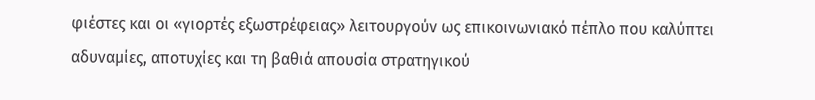φιέστες και οι «γιορτές εξωστρέφειας» λειτουργούν ως επικοινωνιακό πέπλο που καλύπτει αδυναμίες, αποτυχίες και τη βαθιά απουσία στρατηγικού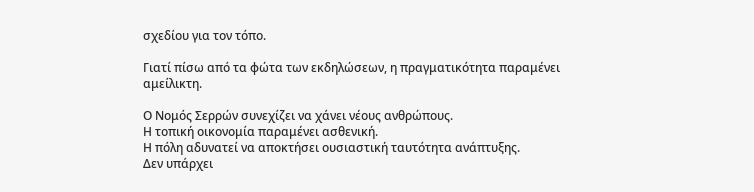σχεδίου για τον τόπο.

Γιατί πίσω από τα φώτα των εκδηλώσεων, η πραγματικότητα παραμένει αμείλικτη.

Ο Νομός Σερρών συνεχίζει να χάνει νέους ανθρώπους.
Η τοπική οικονομία παραμένει ασθενική.
Η πόλη αδυνατεί να αποκτήσει ουσιαστική ταυτότητα ανάπτυξης.
Δεν υπάρχει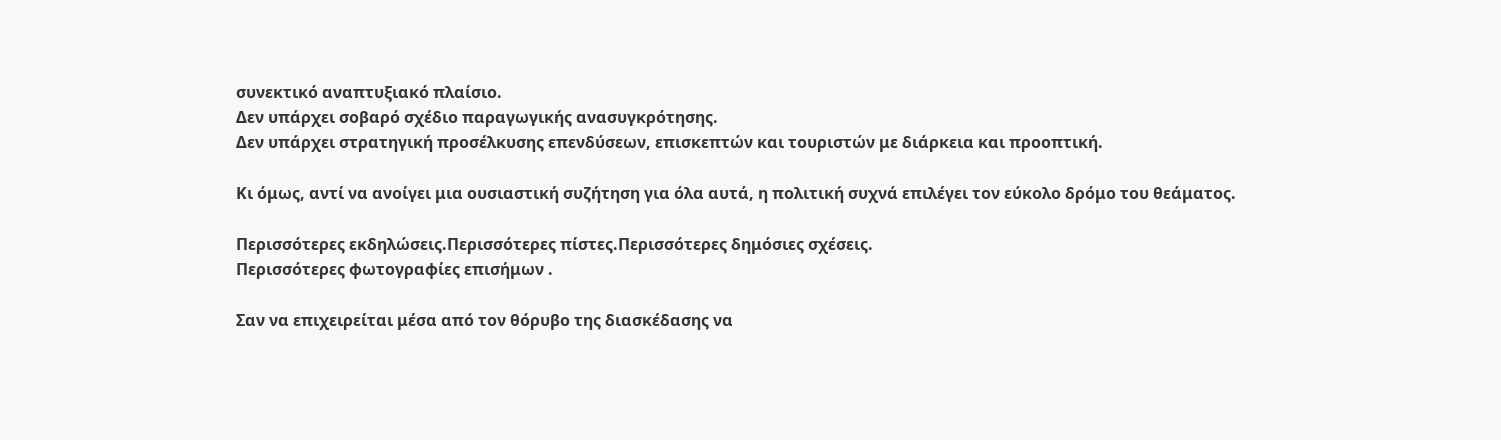συνεκτικό αναπτυξιακό πλαίσιο.
Δεν υπάρχει σοβαρό σχέδιο παραγωγικής ανασυγκρότησης.
Δεν υπάρχει στρατηγική προσέλκυσης επενδύσεων, επισκεπτών και τουριστών με διάρκεια και προοπτική.

Κι όμως, αντί να ανοίγει μια ουσιαστική συζήτηση για όλα αυτά, η πολιτική συχνά επιλέγει τον εύκολο δρόμο του θεάματος.

Περισσότερες εκδηλώσεις.Περισσότερες πίστες.Περισσότερες δημόσιες σχέσεις.
Περισσότερες φωτογραφίες επισήμων .

Σαν να επιχειρείται μέσα από τον θόρυβο της διασκέδασης να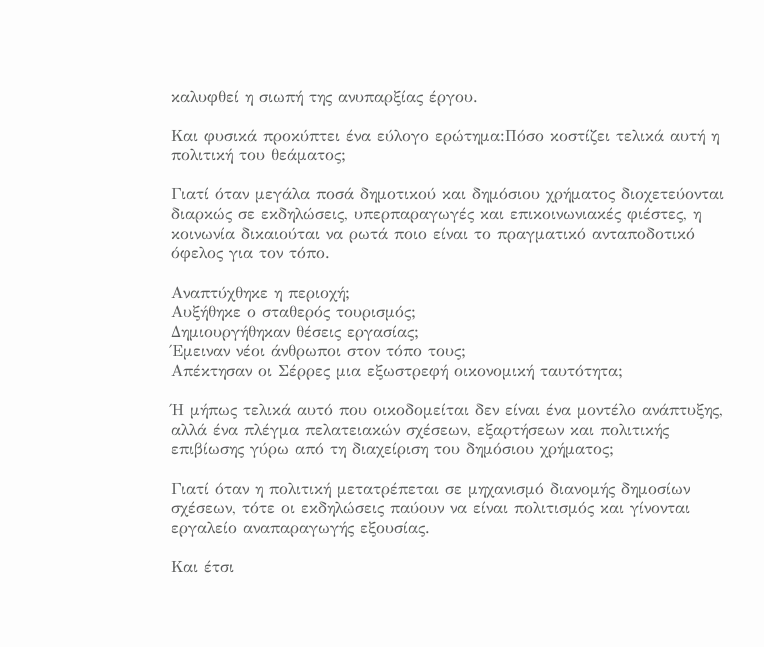καλυφθεί η σιωπή της ανυπαρξίας έργου.

Και φυσικά προκύπτει ένα εύλογο ερώτημα:Πόσο κοστίζει τελικά αυτή η πολιτική του θεάματος;

Γιατί όταν μεγάλα ποσά δημοτικού και δημόσιου χρήματος διοχετεύονται διαρκώς σε εκδηλώσεις, υπερπαραγωγές και επικοινωνιακές φιέστες, η κοινωνία δικαιούται να ρωτά ποιο είναι το πραγματικό ανταποδοτικό όφελος για τον τόπο.

Αναπτύχθηκε η περιοχή;
Αυξήθηκε ο σταθερός τουρισμός;
Δημιουργήθηκαν θέσεις εργασίας;
Έμειναν νέοι άνθρωποι στον τόπο τους;
Απέκτησαν οι Σέρρες μια εξωστρεφή οικονομική ταυτότητα;

Ή μήπως τελικά αυτό που οικοδομείται δεν είναι ένα μοντέλο ανάπτυξης, αλλά ένα πλέγμα πελατειακών σχέσεων, εξαρτήσεων και πολιτικής επιβίωσης γύρω από τη διαχείριση του δημόσιου χρήματος;

Γιατί όταν η πολιτική μετατρέπεται σε μηχανισμό διανομής δημοσίων σχέσεων, τότε οι εκδηλώσεις παύουν να είναι πολιτισμός και γίνονται εργαλείο αναπαραγωγής εξουσίας.

Και έτσι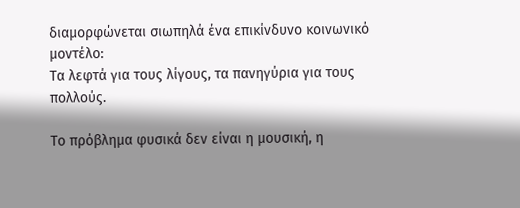διαμορφώνεται σιωπηλά ένα επικίνδυνο κοινωνικό μοντέλο:
Τα λεφτά για τους λίγους, τα πανηγύρια για τους πολλούς.

Το πρόβλημα φυσικά δεν είναι η μουσική, η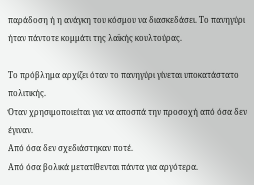παράδοση ή η ανάγκη του κόσμου να διασκεδάσει. Το πανηγύρι ήταν πάντοτε κομμάτι της λαϊκής κουλτούρας.

Το πρόβλημα αρχίζει όταν το πανηγύρι γίνεται υποκατάστατο πολιτικής.
Όταν χρησιμοποιείται για να αποσπά την προσοχή από όσα δεν έγιναν.
Από όσα δεν σχεδιάστηκαν ποτέ.
Από όσα βολικά μετατίθενται πάντα για αργότερα.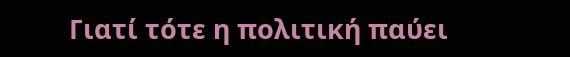Γιατί τότε η πολιτική παύει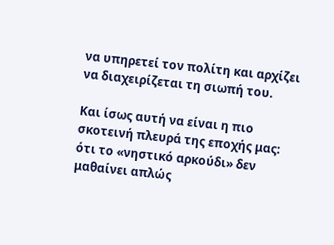να υπηρετεί τον πολίτη και αρχίζει να διαχειρίζεται τη σιωπή του.

Και ίσως αυτή να είναι η πιο σκοτεινή πλευρά της εποχής μας:
ότι το «νηστικό αρκούδι» δεν μαθαίνει απλώς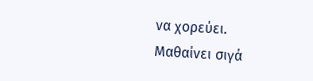να χορεύει.
Μαθαίνει σιγά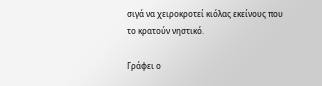σιγά να χειροκροτεί κιόλας εκείνους που το κρατούν νηστικό.

Γράφει ο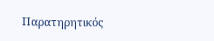Παρατηρητικός